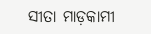ସୀତା ମାଡ଼କାମୀ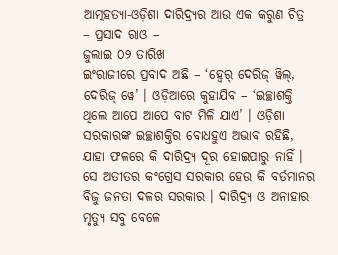ଆତ୍ମହତ୍ୟା-ଓଡ଼ିଶା ଦାରିଦ୍ର୍ୟର ଆଉ ଏକ କରୁଣ ଚିତ୍ର
– ପ୍ରସାଦ ରାଓ –
ଜୁଲାଇ ୦୨ ତାରିଖ
ଇଂରାଜୀରେ ପ୍ରବାଦ ଅଛି – ‘ହ୍ୱେର୍ ଦେରିଜ୍ ୱିଲ୍, ଦେରିଜ୍ ୱେ’ । ଓଡ଼ିଆରେ କୁହାଯିବ – ‘ଇଚ୍ଛାଶକ୍ତି ଥିଲେ ଆପେ ଆପେ ବାଟ ମିଳି ଯାଏ’ । ଓଡ଼ିଶା ସରକାରଙ୍କ ଇଚ୍ଛାଶକ୍ତିର ବୋଧହୁଏ ଅଭାବ ରହିଛି, ଯାହା ଫଳରେ କି ଦାରିଦ୍ର୍ୟ ଦୂର ହୋଇପାରୁ ନାହିଁ । ସେ ଅତୀତର କଂଗ୍ରେସ ସରକାର ହେଉ କି ବର୍ତମାନର ବିଜୁ ଜନତା ଦଳର ସରକାର । ଦାରିଦ୍ର୍ୟ ଓ ଅନାହାର ମୃତ୍ୟୁ ସବୁ ବେଳେ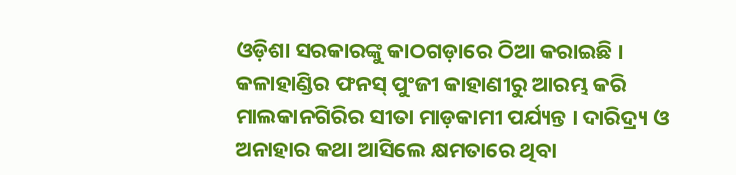ଓଡ଼ିଶା ସରକାରଙ୍କୁ କାଠଗଡ଼ାରେ ଠିଆ କରାଇଛି । କଳାହାଣ୍ଡିର ଫନସ୍ ପୁଂଜୀ କାହାଣୀରୁ ଆରମ୍ଭ କରି ମାଲକାନଗିରିର ସୀତା ମାଡ଼କାମୀ ପର୍ଯ୍ୟନ୍ତ । ଦାରିଦ୍ର୍ୟ ଓ ଅନାହାର କଥା ଆସିଲେ କ୍ଷମତାରେ ଥିବା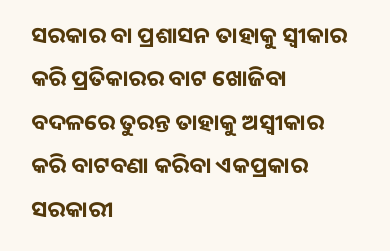ସରକାର ବା ପ୍ରଶାସନ ତାହାକୁ ସ୍ୱୀକାର କରି ପ୍ରତିକାରର ବାଟ ଖୋଜିବା ବଦଳରେ ତୁରନ୍ତ ତାହାକୁ ଅସ୍ୱୀକାର କରି ବାଟବଣା କରିବା ଏକପ୍ରକାର ସରକାରୀ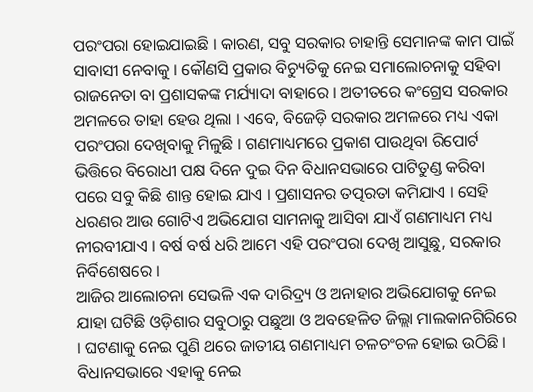ପରଂପରା ହୋଇଯାଇଛି । କାରଣ, ସବୁ ସରକାର ଚାହାନ୍ତି ସେମାନଙ୍କ କାମ ପାଇଁ ସାବାସୀ ନେବାକୁ । କୌଣସି ପ୍ରକାର ବିଚ୍ୟୁତିକୁ ନେଇ ସମାଲୋଚନାକୁ ସହିବା ରାଜନେତା ବା ପ୍ରଶାସକଙ୍କ ମର୍ଯ୍ୟାଦା ବାହାରେ । ଅତୀତରେ କଂଗ୍ରେସ ସରକାର ଅମଳରେ ତାହା ହେଉ ଥିଲା । ଏବେ, ବିଜେଡ଼ି ସରକାର ଅମଳରେ ମଧ୍ୟ ଏକା ପରଂପରା ଦେଖିବାକୁ ମିଳୁଛି । ଗଣମାଧ୍ୟମରେ ପ୍ରକାଶ ପାଉଥିବା ରିପୋର୍ଟ ଭିତ୍ତିରେ ବିରୋଧୀ ପକ୍ଷ ଦିନେ ଦୁଇ ଦିନ ବିଧାନସଭାରେ ପାଟିତୁଣ୍ଡ କରିବା ପରେ ସବୁ କିଛି ଶାନ୍ତ ହୋଇ ଯାଏ । ପ୍ରଶାସନର ତତ୍ପରତା କମିଯାଏ । ସେହି ଧରଣର ଆଉ ଗୋଟିଏ ଅଭିଯୋଗ ସାମନାକୁ ଆସିବା ଯାଏଁ ଗଣମାଧ୍ୟମ ମଧ୍ୟ ନୀରବୀଯାଏ । ବର୍ଷ ବର୍ଷ ଧରି ଆମେ ଏହି ପରଂପରା ଦେଖି ଆସୁଛୁ, ସରକାର ନିର୍ବିଶେଷରେ ।
ଆଜିର ଆଲୋଚନା ସେଭଳି ଏକ ଦାରିଦ୍ର୍ୟ ଓ ଅନାହାର ଅଭିଯୋଗକୁ ନେଇ ଯାହା ଘଟିଛି ଓଡ଼ିଶାର ସବୁଠାରୁ ପଛୁଆ ଓ ଅବହେଳିତ ଜିଲ୍ଲା ମାଲକାନଗିରିରେ । ଘଟଣାକୁ ନେଇ ପୁଣି ଥରେ ଜାତୀୟ ଗଣମାଧ୍ୟମ ଚଳଚଂଚଳ ହୋଇ ଉଠିଛି । ବିଧାନସଭାରେ ଏହାକୁ ନେଇ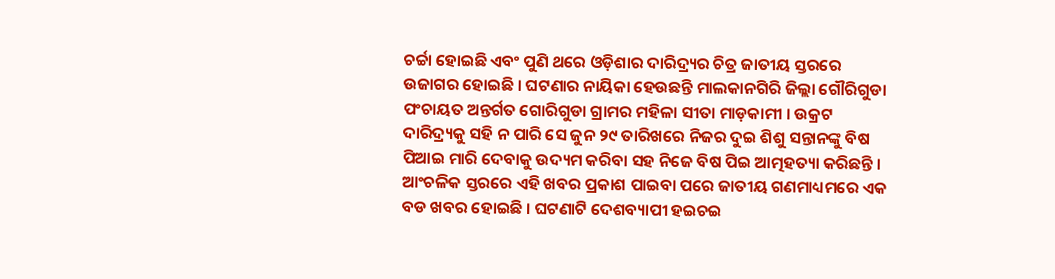ଚର୍ଚ୍ଚା ହୋଇଛି ଏବଂ ପୁଣି ଥରେ ଓଡ଼ିଶାର ଦାରିଦ୍ର୍ୟର ଚିତ୍ର ଜାତୀୟ ସ୍ତରରେ ଉଜାଗର ହୋଇଛି । ଘଟଣାର ନାୟିକା ହେଉଛନ୍ତି ମାଲକାନଗିରି ଜିଲ୍ଲା ଗୌରିଗୁଡା ପଂଚାୟତ ଅନ୍ତର୍ଗତ ଗୋରିଗୁଡା ଗ୍ରାମର ମହିଳା ସୀତା ମାଡ଼କାମୀ । ଉକ୍ରଟ ଦାରିଦ୍ର୍ୟକୁ ସହି ନ ପାରି ସେ ଜୁନ ୨୯ ତାରିଖରେ ନିଜର ଦୁଇ ଶିଶୁ ସନ୍ତାନଙ୍କୁ ବିଷ ପିଆଇ ମାରି ଦେବାକୁ ଉଦ୍ୟମ କରିବା ସହ ନିଜେ ବିଷ ପିଇ ଆତ୍ମହତ୍ୟା କରିଛନ୍ତି । ଆଂଚଳିକ ସ୍ତରରେ ଏହି ଖବର ପ୍ରକାଶ ପାଇବା ପରେ ଜାତୀୟ ଗଣମାଧ୍ୟମରେ ଏକ ବଡ ଖବର ହୋଇଛି । ଘଟଣାଟି ଦେଶବ୍ୟାପୀ ହଇଚଇ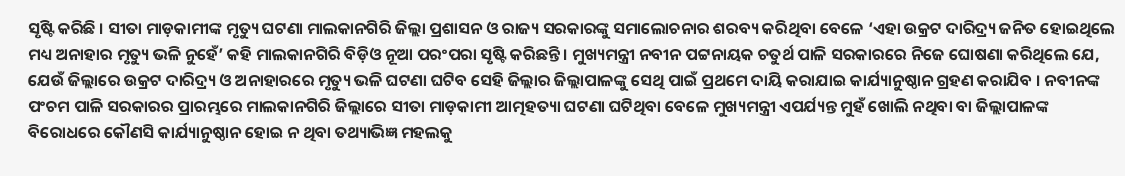ସୃଷ୍ଟି କରିଛି । ସୀତା ମାଡ଼କାମୀଙ୍କ ମୃତ୍ୟୁ ଘଟଣା ମାଲକାନଗିରି ଜିଲ୍ଲା ପ୍ରଶାସନ ଓ ରାଜ୍ୟ ସରକାରଙ୍କୁ ସମାଲୋଚନାର ଶରବ୍ୟ କରିଥିବା ବେଳେ ‘ଏହା ଉକ୍ରଟ ଦାରିଦ୍ର୍ୟ ଜନିତ ହୋଇଥିଲେ ମଧ୍ୟ ଅନାହାର ମୃତ୍ୟୁ ଭଳି ନୁହେଁ’ କହି ମାଲକାନଗିରି ବିଡ଼ିଓ ନୂଆ ପରଂପରା ସୃଷ୍ଟି କରିଛନ୍ତି । ମୁଖ୍ୟମନ୍ତ୍ରୀ ନବୀନ ପଟ୍ଟନାୟକ ଚତୁର୍ଥ ପାଳି ସରକାରରେ ନିଜେ ଘୋଷଣା କରିଥିଲେ ଯେ, ଯେଉଁ ଜିଲ୍ଲାରେ ଉକ୍ରଟ ଦାରିଦ୍ର୍ୟ ଓ ଅନାହାରରେ ମୃତ୍ୟୁ ଭଳି ଘଟଣା ଘଟିବ ସେହି ଜିଲ୍ଲାର ଜିଲ୍ଲାପାଳଙ୍କୁ ସେଥି ପାଇଁ ପ୍ରଥମେ ଦାୟି କରାଯାଇ କାର୍ଯ୍ୟାନୁଷ୍ଠାନ ଗ୍ରହଣ କରାଯିବ । ନବୀନଙ୍କ ପଂଚମ ପାଳି ସରକାରର ପ୍ରାରମ୍ଭରେ ମାଲକାନଗିରି ଜିଲ୍ଲାରେ ସୀତା ମାଡ଼କାମୀ ଆତ୍ମହତ୍ୟା ଘଟଣା ଘଟିଥିବା ବେଳେ ମୁଖ୍ୟମନ୍ତ୍ରୀ ଏପର୍ଯ୍ୟନ୍ତ ମୁହଁ ଖୋଲି ନଥିବା ବା ଜିଲ୍ଲାପାଳଙ୍କ ବିରୋଧରେ କୌଣସି କାର୍ଯ୍ୟାନୁଷ୍ଠାନ ହୋଇ ନ ଥିବା ତଥ୍ୟାଭିଜ୍ଞ ମହଲକୁ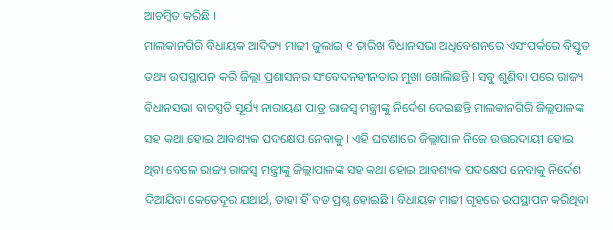ଆଚମ୍ବିତ କରିଛି ।
ମାଲକାନଗିରି ବିଧାୟକ ଆଦିତ୍ୟ ମାଢୀ ଜୁଲାଇ ୧ ତାରିଖ ବିଧାନସଭା ଅଧିବେଶନରେ ଏସଂପର୍କରେ ବିସ୍ତୃତ ତଥ୍ୟ ଉପସ୍ଥାପନ କରି ଜିଲ୍ଲା ପ୍ରଶାସନର ସଂବେଦନହୀନତାର ମୁଖା ଖୋଲିଛନ୍ତି । ସବୁ ଶୁଣିବା ପରେ ରାଜ୍ୟ ବିଧାନସଭା ବାଚସ୍ପତି ସୂର୍ଯ୍ୟ ନାରାୟଣ ପାତ୍ର ରାଜସ୍ୱ ମନ୍ତ୍ରୀଙ୍କୁ ନିର୍ଦେଶ ଦେଇଛନ୍ତି ମାଲକାନଗିରି ଜିଲ୍ଲପାଳଙ୍କ ସହ କଥା ହୋଇ ଆବଶ୍ୟକ ପଦକ୍ଷେପ ନେବାକୁ । ଏହି ଘଟଣାରେ ଜିଲ୍ଲାପାଳ ନିଜେ ଉତ୍ତରଦାୟୀ ହୋଇ ଥିବା ବେଳେ ରାଜ୍ୟ ରାଜସ୍ୱ ମନ୍ତ୍ରୀଙ୍କୁ ଜିଲ୍ଲାପାଳଙ୍କ ସହ କଥା ହୋଇ ଆବଶ୍ୟକ ପଦକ୍ଷେପ ନେବାକୁ ନିର୍ଦେଶ ଦିଆଯିବା କେତେଦୂର ଯଥାର୍ଥ, ତାହା ହିଁ ବଡ ପ୍ରଶ୍ନ ହୋଇଛି । ବିଧାୟକ ମାଢୀ ଗୃହରେ ଉପସ୍ଥାପନ କରିଥିବା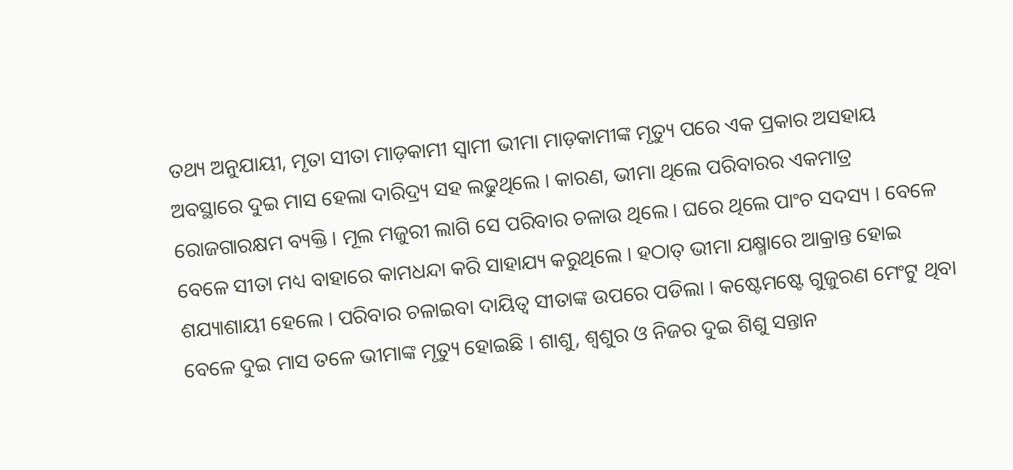ତଥ୍ୟ ଅନୁଯାୟୀ, ମୃତା ସୀତା ମାଡ଼କାମୀ ସ୍ୱାମୀ ଭୀମା ମାଡ଼କାମୀଙ୍କ ମୃତ୍ୟୁ ପରେ ଏକ ପ୍ରକାର ଅସହାୟ ଅବସ୍ଥାରେ ଦୁଇ ମାସ ହେଲା ଦାରିଦ୍ର୍ୟ ସହ ଲଢୁଥିଲେ । କାରଣ, ଭୀମା ଥିଲେ ପରିବାରର ଏକମାତ୍ର ରୋଜଗାରକ୍ଷମ ବ୍ୟକ୍ତି । ମୂଲ ମଜୁରୀ ଲାଗି ସେ ପରିବାର ଚଳାଉ ଥିଲେ । ଘରେ ଥିଲେ ପାଂଚ ସଦସ୍ୟ । ବେଳେ ବେଳେ ସୀତା ମଧ୍ୟ ବାହାରେ କାମଧନ୍ଦା କରି ସାହାଯ୍ୟ କରୁଥିଲେ । ହଠାତ୍ ଭୀମା ଯକ୍ଷ୍ମାରେ ଆକ୍ରାନ୍ତ ହୋଇ ଶଯ୍ୟାଶାୟୀ ହେଲେ । ପରିବାର ଚଳାଇବା ଦାୟିତ୍ୱ ସୀତାଙ୍କ ଉପରେ ପଡିଲା । କଷ୍ଟେମଷ୍ଟେ ଗୁଜୁରଣ ମେଂଟୁ ଥିବା ବେଳେ ଦୁଇ ମାସ ତଳେ ଭୀମାଙ୍କ ମୃତ୍ୟୁ ହୋଇଛି । ଶାଶୁ, ଶ୍ୱଶୁର ଓ ନିଜର ଦୁଇ ଶିଶୁ ସନ୍ତାନ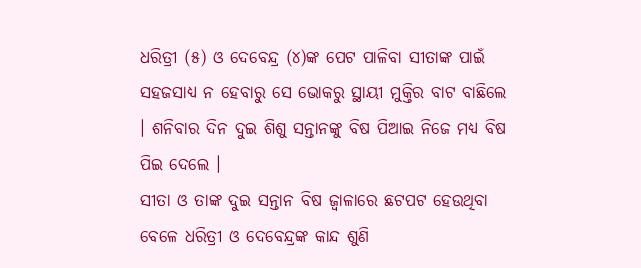ଧରିତ୍ରୀ (୫) ଓ ଦେବେନ୍ଦ୍ର (୪)ଙ୍କ ପେଟ ପାଳିବା ସୀତାଙ୍କ ପାଇଁ ସହଜସାଧ୍ୟ ନ ହେବାରୁ ସେ ଭୋକରୁ ସ୍ଥାୟୀ ମୁକ୍ତିର ବାଟ ବାଛିଲେ । ଶନିବାର ଦିନ ଦୁଇ ଶିଶୁ ସନ୍ତାନଙ୍କୁ ବିଷ ପିଆଇ ନିଜେ ମଧ୍ୟ ବିଷ ପିଇ ଦେଲେ ।
ସୀତା ଓ ତାଙ୍କ ଦୁଇ ସନ୍ତାନ ବିଷ ଜ୍ୱାଳାରେ ଛଟପଟ ହେଉଥିବା ବେଳେ ଧରିତ୍ରୀ ଓ ଦେବେନ୍ଦ୍ରଙ୍କ କାନ୍ଦ ଶୁଣି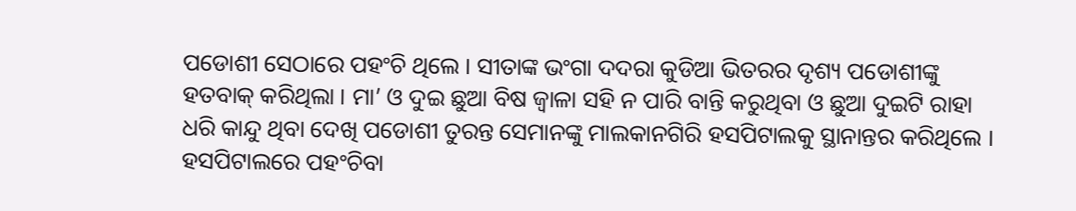ପଡୋଶୀ ସେଠାରେ ପହଂଚି ଥିଲେ । ସୀତାଙ୍କ ଭଂଗା ଦଦରା କୁଡିଆ ଭିତରର ଦୃଶ୍ୟ ପଡୋଶୀଙ୍କୁ ହତବାକ୍ କରିଥିଲା । ମା’ ଓ ଦୁଇ ଛୁଆ ବିଷ ଜ୍ୱାଳା ସହି ନ ପାରି ବାନ୍ତି କରୁଥିବା ଓ ଛୁଆ ଦୁଇଟି ରାହା ଧରି କାନ୍ଦୁ ଥିବା ଦେଖି ପଡୋଶୀ ତୁରନ୍ତ ସେମାନଙ୍କୁ ମାଲକାନଗିରି ହସପିଟାଲକୁ ସ୍ଥାନାନ୍ତର କରିଥିଲେ । ହସପିଟାଲରେ ପହଂଚିବା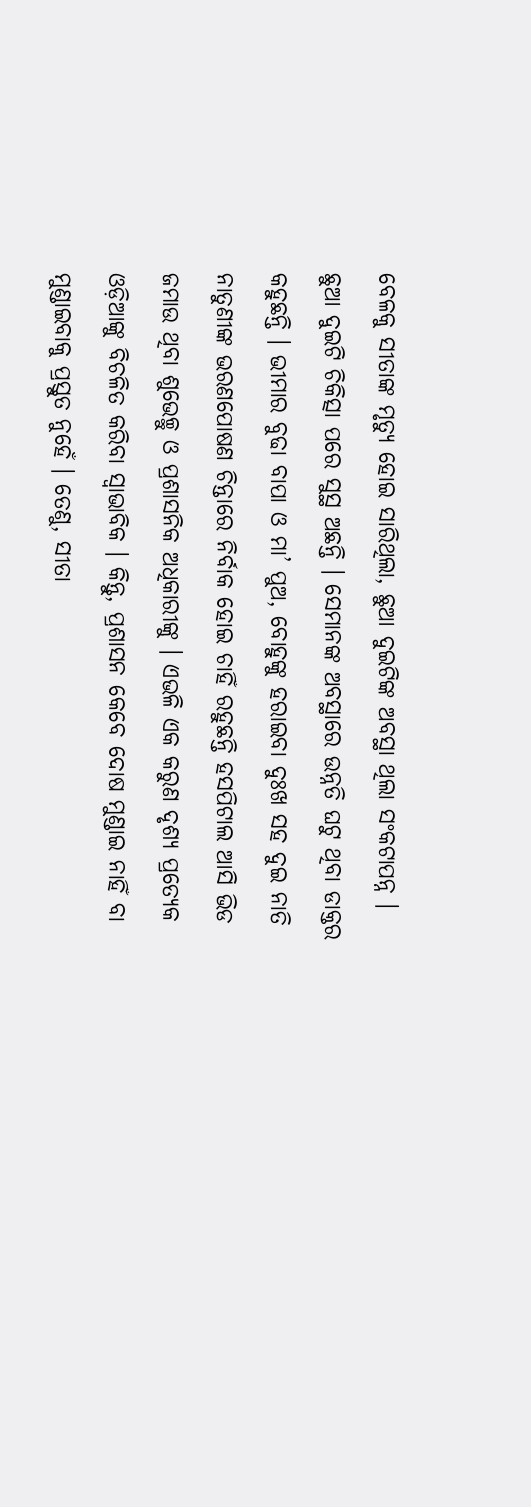ବେଳକୁ ସୀତାଙ୍କ ମୃତ୍ୟୁ ହୋଇ ସାରିଥିଲା, ଛୁଆ ଦୁଇଟିଙ୍କ ଅବସ୍ଥା ଥିଲା ସଂକଟାପନ୍ନ । ଛୁଆ ଦୁଇଟି ଚିକିତ୍ସା ପରେ ସୁସ୍ଥ ଅଛନ୍ତି । ସେମାନଙ୍କ ଅବସ୍ଥାରେ ଉନ୍ନତି ଘଟୁ ଥିବା ଡାକ୍ତର କହୁଛନ୍ତି । ଭୀମାର ବୁଢା ବାପା ଓ ମା’ ପୁଅ, ବୋହୁଙ୍କୁ ହରାଇବା ଦୁଃଖ ସହ ଦୁଇ ନାତି ନାତୁଣୀଙ୍କ ଭରଣପୋଷଣ ଚିନ୍ତାରେ ନିର୍ବାକ ହୋଇ ଚାହିଁ ରହୁଛନ୍ତି ହସପିଟାଲ ଆସି ଭିଡ ଜମାଉ ଥିବା ଶୁଭେଚ୍ଛୁ ଓ ପ୍ରଶାସନିକ ଅଧିକାରୀଙ୍କୁ । ଏଭଳି ଏକ କରୁଣ ଦୃଶ୍ୟ ପ୍ରତ୍ୟେକ ଓଡ଼ିଆଙ୍କୁ ବିଚଳିତ କରିବା ସ୍ୱାଭାବିକ । କିନ୍ତୁ, ପ୍ରଶାସନ କେବେ ଦୋଷ ମୁଣ୍ଡାଇ ନାହିଁ ବା ମୁଣ୍ଡାଇବାକୁ ପ୍ରସ୍ତୁତ ନୁହେଁ । ତେଣୁ, ସୀତା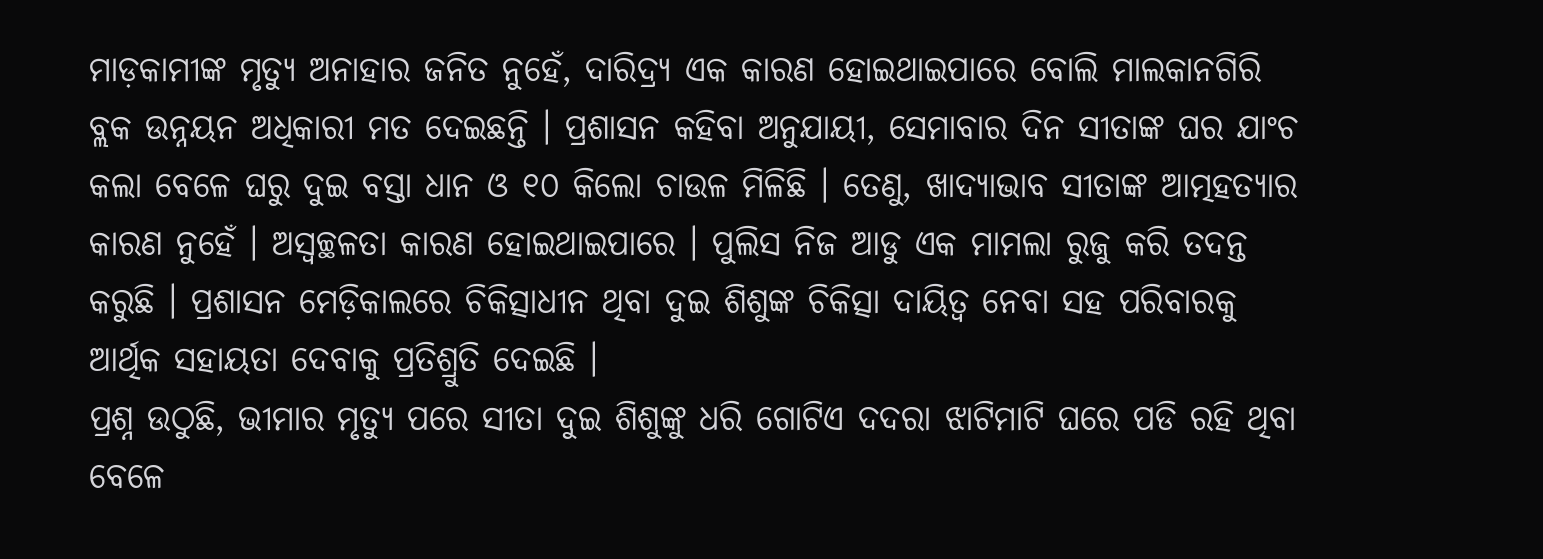ମାଡ଼କାମୀଙ୍କ ମୃତ୍ୟୁ ଅନାହାର ଜନିତ ନୁହେଁ, ଦାରିଦ୍ର୍ୟ ଏକ କାରଣ ହୋଇଥାଇପାରେ ବୋଲି ମାଲକାନଗିରି ବ୍ଲକ ଉନ୍ନୟନ ଅଧିକାରୀ ମତ ଦେଇଛନ୍ତି । ପ୍ରଶାସନ କହିବା ଅନୁଯାୟୀ, ସେମାବାର ଦିନ ସୀତାଙ୍କ ଘର ଯାଂଚ କଲା ବେଳେ ଘରୁ ଦୁଇ ବସ୍ତା ଧାନ ଓ ୧୦ କିଲୋ ଚାଉଳ ମିଳିଛି । ତେଣୁ, ଖାଦ୍ୟାଭାବ ସୀତାଙ୍କ ଆତ୍ମହତ୍ୟାର କାରଣ ନୁହେଁ । ଅସ୍ୱଚ୍ଛଳତା କାରଣ ହୋଇଥାଇପାରେ । ପୁଲିସ ନିଜ ଆଡୁ ଏକ ମାମଲା ରୁଜୁ କରି ତଦନ୍ତ କରୁଛି । ପ୍ରଶାସନ ମେଡ଼ିକାଲରେ ଚିକିତ୍ସାଧୀନ ଥିବା ଦୁଇ ଶିଶୁଙ୍କ ଚିକିତ୍ସା ଦାୟିତ୍ୱ ନେବା ସହ ପରିବାରକୁ ଆର୍ଥିକ ସହାୟତା ଦେବାକୁ ପ୍ରତିଶ୍ରୁତି ଦେଇଛି ।
ପ୍ରଶ୍ନ ଉଠୁଛି, ଭୀମାର ମୃତ୍ୟୁ ପରେ ସୀତା ଦୁଇ ଶିଶୁଙ୍କୁ ଧରି ଗୋଟିଏ ଦଦରା ଝାଟିମାଟି ଘରେ ପଡି ରହି ଥିବା ବେଳେ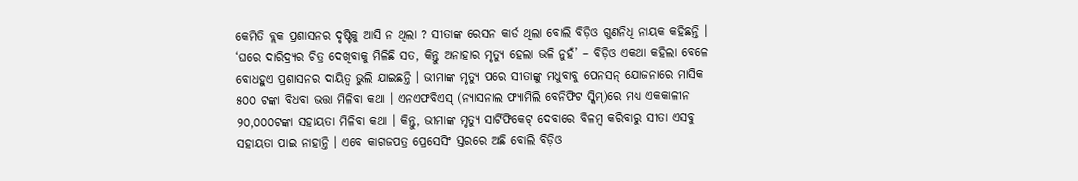କେମିତି ବ୍ଲକ ପ୍ରଶାସନର ଦୃଷ୍ଟିକୁ ଆସି ନ ଥିଲା ? ସୀତାଙ୍କ ରେସନ କାର୍ଡ ଥିଲା ବୋଲି ବିଡ଼ିଓ ଗୁଣନିଧି ନାୟକ କହିଛନ୍ତି । ‘ଘରେ ଦାରିଦ୍ର୍ୟର ଚିତ୍ର ଦେଖିବାକୁ ମିଳିଛି ସତ, କିନ୍ତୁ ଅନାହାର ମୃତ୍ୟୁ ହେଲା ଭଳି ନୁହଁ’ – ବିଡ଼ିଓ ଏକଥା କହିଲା ବେଳେ ବୋଧହୁଏ ପ୍ରଶାସନର ଦାୟିତ୍ୱ ଭୁଲି ଯାଇଛନ୍ତି । ଭୀମାଙ୍କ ମୃତ୍ୟୁ ପରେ ସୀତାଙ୍କୁ ମଧୁବାବୁ ପେନସନ୍ ଯୋଜନାରେ ମାସିକ ୫୦୦ ଟଙ୍କା ବିଧବା ଭତ୍ତା ମିଳିବା କଥା । ଏନଏଫବିଏସ୍ (ନ୍ୟାସନାଲ ଫ୍ୟାମିଲି ବେନିଫିଟ ସ୍କିମ୍)ରେ ମଧ୍ୟ ଏକକାଳୀନ ୨୦,୦୦୦ଟଙ୍କା ସହାୟତା ମିଳିବା କଥା । କିନ୍ତୁ, ଭୀମାଙ୍କ ମୃତ୍ୟୁ ସାର୍ଟିଫିକେଟ୍ ଦେବାରେ ବିଳମ୍ବ କରିବାରୁ ସୀତା ଏସବୁ ସହାୟତା ପାଇ ନାହାନ୍ତି । ଏବେ କାଗଜପତ୍ର ପ୍ରେସେସିଂ ସ୍ତରରେ ଅଛି ବୋଲି ବିଡ଼ିଓ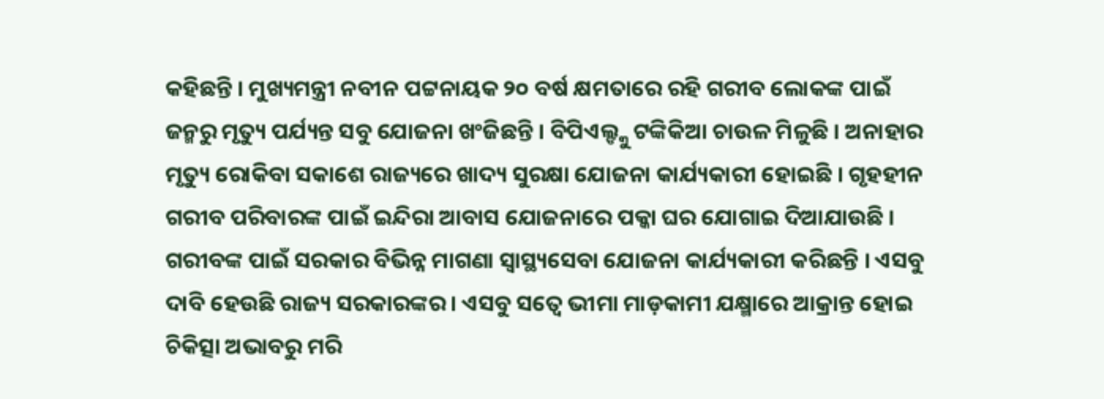କହିଛନ୍ତି । ମୁଖ୍ୟମନ୍ତ୍ରୀ ନବୀନ ପଟ୍ଟନାୟକ ୨୦ ବର୍ଷ କ୍ଷମତାରେ ରହି ଗରୀବ ଲୋକଙ୍କ ପାଇଁ ଜନ୍ମରୁ ମୃତ୍ୟୁ ପର୍ଯ୍ୟନ୍ତ ସବୁ ଯୋଜନା ଖଂଜିଛନ୍ତି । ବିପିଏଲ୍ଙ୍କୁ ଟଙ୍କିକିଆ ଚାଉଳ ମିଳୁଛି । ଅନାହାର ମୃତ୍ୟୁ ରୋକିବା ସକାଶେ ରାଜ୍ୟରେ ଖାଦ୍ୟ ସୁରକ୍ଷା ଯୋଜନା କାର୍ଯ୍ୟକାରୀ ହୋଇଛି । ଗୃହହୀନ ଗରୀବ ପରିବାରଙ୍କ ପାଇଁ ଇନ୍ଦିରା ଆବାସ ଯୋଜନାରେ ପକ୍କା ଘର ଯୋଗାଇ ଦିଆଯାଉଛି । ଗରୀବଙ୍କ ପାଇଁ ସରକାର ବିଭିନ୍ନ ମାଗଣା ସ୍ୱାସ୍ଥ୍ୟସେବା ଯୋଜନା କାର୍ଯ୍ୟକାରୀ କରିଛନ୍ତି । ଏସବୁ ଦାବି ହେଉଛି ରାଜ୍ୟ ସରକାରଙ୍କର । ଏସବୁ ସତ୍ୱେ ଭୀମା ମାଡ଼କାମୀ ଯକ୍ଷ୍ମାରେ ଆକ୍ରାନ୍ତ ହୋଇ ଚିକିତ୍ସା ଅଭାବରୁ ମରି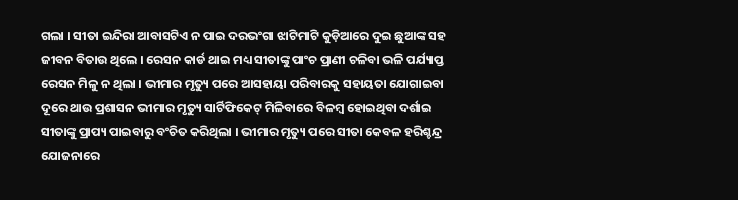ଗଲା । ସୀତା ଇନ୍ଦିରା ଆବାସଟିଏ ନ ପାଇ ଦରଭଂଗା ଝାଟିମାଟି କୁଡ଼ିଆରେ ଦୁଇ ଛୁଆଙ୍କ ସହ ଜୀବନ ବିତାଉ ଥିଲେ । ରେସନ କାର୍ଡ ଥାଇ ମଧ୍ୟ ସୀତାଙ୍କୁ ପାଂଚ ପ୍ରାଣୀ ଚଳିବା ଭଳି ପର୍ଯ୍ୟାପ୍ତ ରେସନ ମିଳୁ ନ ଥିଲା । ଭୀମାର ମୃତ୍ୟୁ ପରେ ଆସହାୟା ପରିବାରକୁ ସହାୟତା ଯୋଗାଇବା ଦୂରେ ଥାଉ ପ୍ରଶାସନ ଭୀମାର ମୃତ୍ୟୁ ସାର୍ଟିଫିକେଟ୍ ମିଳିବାରେ ବିଳମ୍ବ ହୋଇଥିବା ଦର୍ଶାଇ ସୀତାଙ୍କୁ ପ୍ରାପ୍ୟ ପାଇବାରୁ ବଂଚିତ କରିଥିଲା । ଭୀମାର ମୃତ୍ୟୁ ପରେ ସୀତା କେବଳ ହରିଶ୍ଚନ୍ଦ୍ର ଯୋଜନାରେ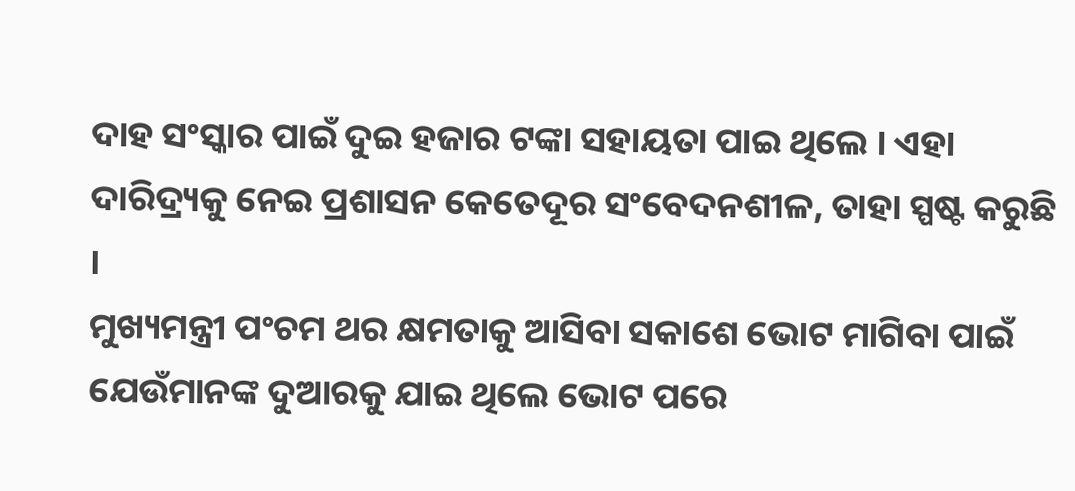ଦାହ ସଂସ୍କାର ପାଇଁ ଦୁଇ ହଜାର ଟଙ୍କା ସହାୟତା ପାଇ ଥିଲେ । ଏହା ଦାରିଦ୍ର୍ୟକୁ ନେଇ ପ୍ରଶାସନ କେତେଦୂର ସଂବେଦନଶୀଳ, ତାହା ସ୍ପଷ୍ଟ କରୁଛି ।
ମୁଖ୍ୟମନ୍ତ୍ରୀ ପଂଚମ ଥର କ୍ଷମତାକୁ ଆସିବା ସକାଶେ ଭୋଟ ମାଗିବା ପାଇଁ ଯେଉଁମାନଙ୍କ ଦୁଆରକୁ ଯାଇ ଥିଲେ ଭୋଟ ପରେ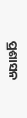ପ୍ରଶାସନ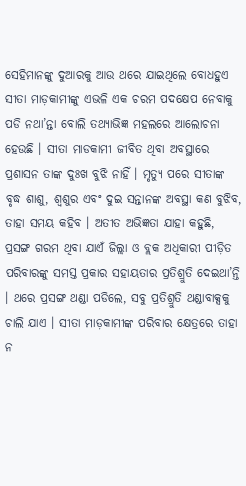ସେହିମାନଙ୍କୁ ଦୁଆରକୁ ଆଉ ଥରେ ଯାଇଥିଲେ ବୋଧହୁଏ ସୀତା ମାଡ଼କାମୀଙ୍କୁ ଏଭଳି ଏକ ଚରମ ପଦକ୍ଷେପ ନେବାକୁ ପଡି ନଥା’ନ୍ତା ବୋଲି ତଥ୍ୟାଭିଜ୍ଞ ମହଲରେ ଆଲୋଚନା ହେଉଛି । ସୀତା ମାଡକାମୀ ଜୀବିତ ଥିବା ଅବସ୍ଥାରେ ପ୍ରଶାସନ ତାଙ୍କ ଦୁଃଖ ବୁଝି ନାହିଁ । ମୃତ୍ୟୁ ପରେ ସୀତାଙ୍କ ବୃଦ୍ଧ ଶାଶୁ, ଶ୍ୱଶୁର ଏବଂ ଦୁଇ ସନ୍ତାନଙ୍କ ଅବସ୍ଥା କଣ ବୁଝିବ, ତାହା ସମୟ କହିବ । ଅତୀତ ଅଭିଜ୍ଞତା ଯାହା କହୁଛି, ପ୍ରସଙ୍ଗ ଗରମ ଥିବା ଯାଏଁ ଜିଲ୍ଲା ଓ ବ୍ଲକ ଅଧିକାରୀ ପୀଡ଼ିତ ପରିବାରଙ୍କୁ ସମସ୍ତ ପ୍ରକାର ସହାୟତାର ପ୍ରତିଶ୍ରୁତି ଦେଇଥା’ନ୍ତି । ଥରେ ପ୍ରସଙ୍ଗ ଥଣ୍ଡା ପଡିଲେ, ସବୁ ପ୍ରତିଶ୍ରୁତି ଥଣ୍ଡାବାକ୍ସକୁ ଚାଲି ଯାଏ । ସୀତା ମାଡ଼କାମୀଙ୍କ ପରିବାର କ୍ଷେତ୍ରରେ ତାହା ନ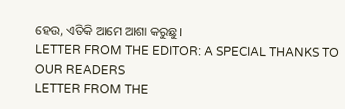ହେଉ, ଏତିକି ଆମେ ଆଶା କରୁଛୁ ।
LETTER FROM THE EDITOR: A SPECIAL THANKS TO OUR READERS
LETTER FROM THE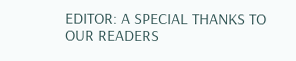EDITOR: A SPECIAL THANKS TO OUR READERS